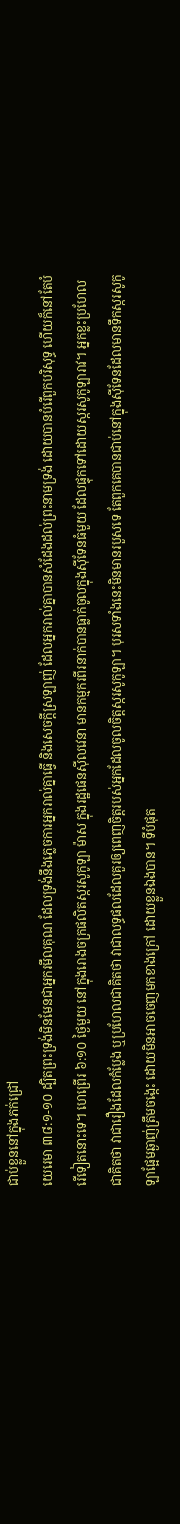ជាប់ខ្លួននៅក្នុងភក់ជ្រៅ
យេរេមា ៣៨:១-១០ ដ្បិតព្រះទ្រង់មិនមែនជាអ្នករមឹលគុណ ដែលទ្រង់នឹងភ្លេចការអ្នករាល់គ្នាធ្វើ និងសេចក្តីស្រឡាញ់ ដែលអ្នករាល់គ្នាបានសំដែងដល់ព្រះនាមទ្រង់ ដោយបានបំរើពួកបរិសុទ្ធ ហើយក៏នៅតែបំរើទៀតនោះទេ។ ហេព្រើរ ៦:១០ ថ្ងៃមួយ នៅក្នុងរោងចក្រផលិតស្ករសូកូឡា ម៉ាស ក្នុងរដ្ឋផេនស៊ីលវេនា មានកម្មករពីរនាក់បានធ្លាក់ចូលក្នុងស៊ីទែនធំមួយ ដែលផ្ទុកទៅដោយស្ករសូកូឡារាវ។ អ្នកខ្លះប្រហែលជាគិតថា វាជារឿងដែលកំប្លែង ឬប្រហែលជាគិតថា វាជាលទ្ធផលដែលគួរឲ្យពេញចិត្តរបស់អ្នកដែលចូលចិត្តស្ករសូកូឡា។ បុរសទាំងនេះមិនមានរបួសទេ តែពួកគេបានជាប់នៅក្នុងស៊ីទែនដែលមានទឹកស្ករសូកូឡាផ្អែមឆ្ងាញ់ត្រឹមចង្កេះ ដោយមិនអាចចេញមកខាងក្រៅ ដោយខ្លួនឯងបាន។ ទីបំផុត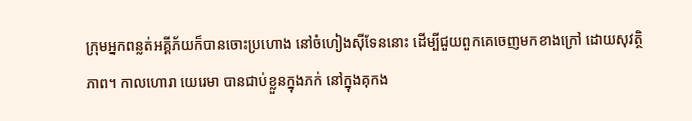ក្រុមអ្នកពន្លត់អគ្គីភ័យក៏បានចោះប្រហោង នៅចំហៀងស៊ីទែននោះ ដើម្បីជួយពួកគេចេញមកខាងក្រៅ ដោយសុវត្ថិភាព។ កាលហោរា យេរេមា បានជាប់ខ្លួនក្នុងភក់ នៅក្នុងគុកង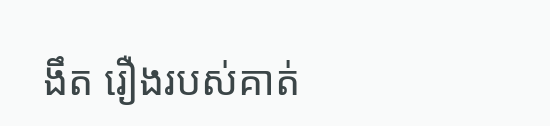ងឹត រឿងរបស់គាត់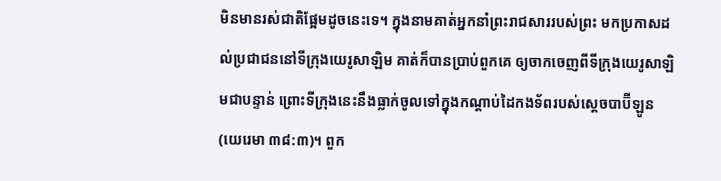មិនមានរស់ជាតិផ្អែមដូចនេះទេ។ ក្នុងនាមគាត់អ្នកនាំព្រះរាជសាររបស់ព្រះ មកប្រកាសដល់ប្រជាជននៅទីក្រុងយេរូសាឡិម គាត់ក៏បានប្រាប់ពួកគេ ឲ្យចាកចេញពីទីក្រុងយេរូសាឡិមជាបន្ទាន់ ព្រោះទីក្រុងនេះនឹងធ្លាក់ចូលទៅក្នុងកណ្តាប់ដៃកងទ័ពរបស់ស្តេចបាប៊ីឡូន(យេរេមា ៣៨:៣)។ ពួក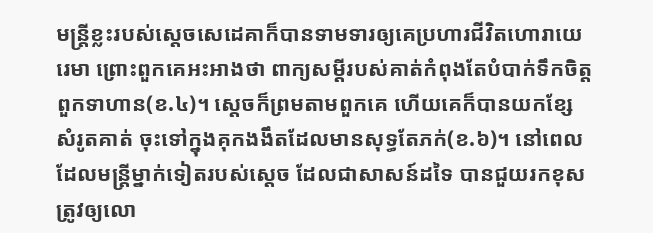មន្ត្រីខ្លះរបស់ស្តេចសេដេគាក៏បានទាមទារឲ្យគេប្រហារជីវិតហោរាយេរេមា ព្រោះពួកគេអះអាងថា ពាក្យសម្ដីរបស់គាត់កំពុងតែបំបាក់ទឹកចិត្តពួកទាហាន(ខ.៤)។ ស្តេចក៏ព្រមតាមពួកគេ ហើយគេក៏បានយកខ្សែសំរូតគាត់ ចុះទៅក្នុងគុកងងឹតដែលមានសុទ្ធតែភក់(ខ.៦)។ នៅពេលដែលមន្រ្តីម្នាក់ទៀតរបស់ស្តេច ដែលជាសាសន៍ដទៃ បានជួយរកខុសត្រូវឲ្យលោ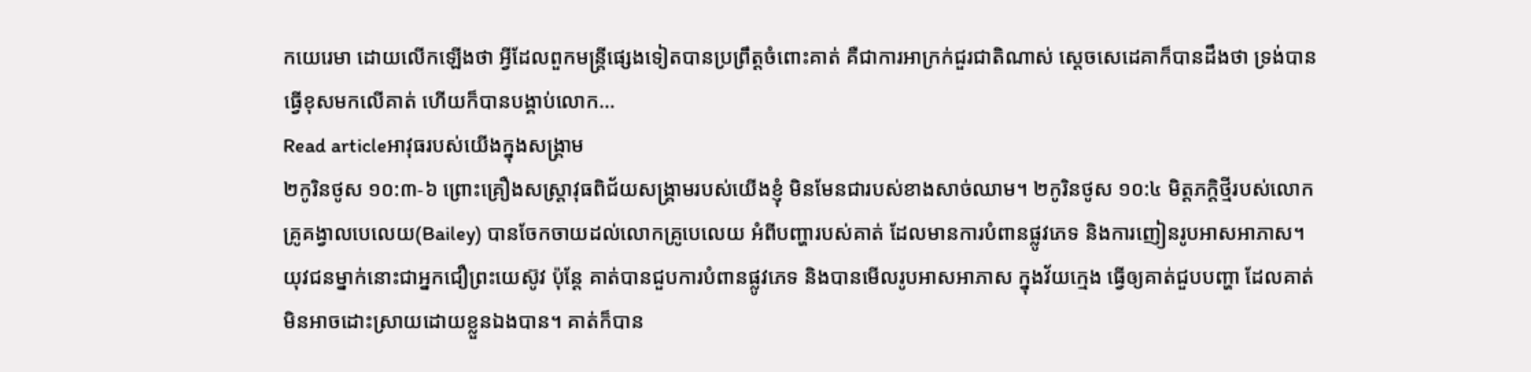កយេរេមា ដោយលើកឡើងថា អ្វីដែលពួកមន្រ្តីផ្សេងទៀតបានប្រព្រឹត្តចំពោះគាត់ គឺជាការអាក្រក់ជួរជាតិណាស់ ស្តេចសេដេគាក៏បានដឹងថា ទ្រង់បានធ្វើខុសមកលើគាត់ ហើយក៏បានបង្គាប់លោក…
Read articleអាវុធរបស់យើងក្នុងសង្គ្រាម
២កូរិនថូស ១០:៣-៦ ព្រោះគ្រឿងសស្ត្រាវុធពិជ័យសង្គ្រាមរបស់យើងខ្ញុំ មិនមែនជារបស់ខាងសាច់ឈាម។ ២កូរិនថូស ១០:៤ មិត្តភក្តិថ្មីរបស់លោកគ្រូគង្វាលបេលេយ(Bailey) បានចែកចាយដល់លោកគ្រូបេលេយ អំពីបញ្ហារបស់គាត់ ដែលមានការបំពានផ្លូវភេទ និងការញៀនរូបអាសអាភាស។ យុវជនម្នាក់នោះជាអ្នកជឿព្រះយេស៊ូវ ប៉ុន្តែ គាត់បានជួបការបំពានផ្លូវភេទ និងបានមើលរូបអាសអាភាស ក្នុងវ័យក្មេង ធ្វើឲ្យគាត់ជួបបញ្ហា ដែលគាត់មិនអាចដោះស្រាយដោយខ្លួនឯងបាន។ គាត់ក៏បាន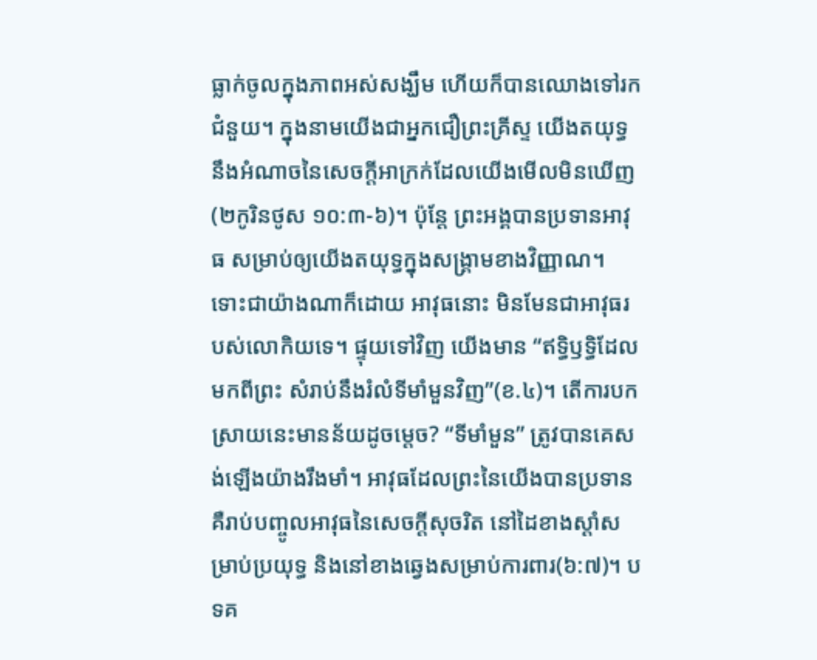ធ្លាក់ចូលក្នុងភាពអស់សង្ឃឹម ហើយក៏បានឈោងទៅរកជំនួយ។ ក្នុងនាមយើងជាអ្នកជឿព្រះគ្រីស្ទ យើងតយុទ្ធនឹងអំណាចនៃសេចក្តីអាក្រក់ដែលយើងមើលមិនឃើញ(២កូរិនថូស ១០:៣-៦)។ ប៉ុន្តែ ព្រះអង្គបានប្រទានអាវុធ សម្រាប់ឲ្យយើងតយុទ្ធក្នុងសង្គ្រាមខាងវិញ្ញាណ។ ទោះជាយ៉ាងណាក៏ដោយ អាវុធនោះ មិនមែនជាអាវុធរបស់លោកិយទេ។ ផ្ទុយទៅវិញ យើងមាន “ឥទ្ធិឫទ្ធិដែលមកពីព្រះ សំរាប់នឹងរំលំទីមាំមួនវិញ”(ខ.៤)។ តើការបកស្រាយនេះមានន័យដូចម្តេច? “ទីមាំមួន” ត្រូវបានគេសង់ឡើងយ៉ាងរឹងមាំ។ អាវុធដែលព្រះនៃយើងបានប្រទាន គឺរាប់បញ្ចូលអាវុធនៃសេចក្តីសុចរិត នៅដៃខាងស្តាំសម្រាប់ប្រយុទ្ធ និងនៅខាងឆ្វេងសម្រាប់ការពារ(៦:៧)។ បទគ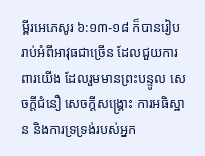ម្ពីរអេភេសូរ ៦:១៣-១៨ ក៏បានរៀបរាប់អំពីអាវុធជាច្រើន ដែលជួយការពារយើង ដែលរួមមានព្រះបន្ទូល សេចក្តីជំនឿ សេចក្តីសង្គ្រោះ ការអធិស្ឋាន និងការទ្រទ្រង់របស់អ្នក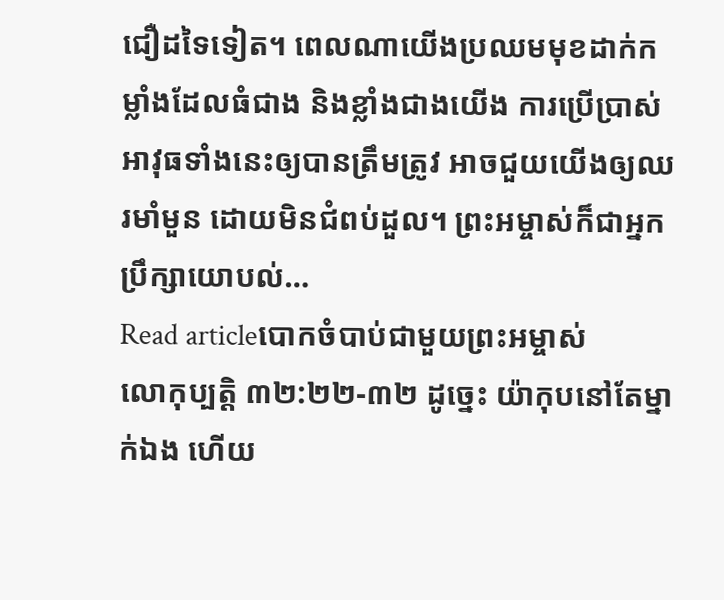ជឿដទៃទៀត។ ពេលណាយើងប្រឈមមុខដាក់កម្លាំងដែលធំជាង និងខ្លាំងជាងយើង ការប្រើប្រាស់អាវុធទាំងនេះឲ្យបានត្រឹមត្រូវ អាចជួយយើងឲ្យឈរមាំមួន ដោយមិនជំពប់ដួល។ ព្រះអម្ចាស់ក៏ជាអ្នកប្រឹក្សាយោបល់…
Read articleបោកចំបាប់ជាមួយព្រះអម្ចាស់
លោកុប្បត្តិ ៣២:២២-៣២ ដូច្នេះ យ៉ាកុបនៅតែម្នាក់ឯង ហើយ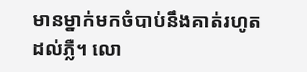មានម្នាក់មកចំបាប់នឹងគាត់រហូតដល់ភ្លឺ។ លោ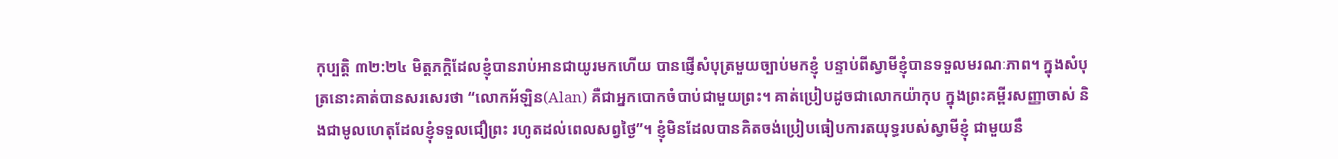កុប្បត្តិ ៣២:២៤ មិត្តភក្តិដែលខ្ញុំបានរាប់អានជាយូរមកហើយ បានផ្ញើសំបុត្រមួយច្បាប់មកខ្ញុំ បន្ទាប់ពីស្វាមីខ្ញុំបានទទួលមរណៈភាព។ ក្នុងសំបុត្រនោះគាត់បានសរសេរថា “លោកអ័ឡិន(Alan) គឺជាអ្នកបោកចំបាប់ជាមួយព្រះ។ គាត់ប្រៀបដូចជាលោកយ៉ាកុប ក្នុងព្រះគម្ពីរសញ្ញាចាស់ និងជាមូលហេតុដែលខ្ញុំទទួលជឿព្រះ រហូតដល់ពេលសព្វថ្ងៃ”។ ខ្ញុំមិនដែលបានគិតចង់ប្រៀបធៀបការតយុទ្ធរបស់ស្វាមីខ្ញុំ ជាមួយនឹ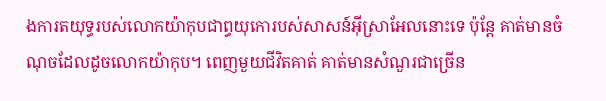ងការតយុទ្ធរបស់លោកយ៉ាកុបជាព្ធយុកោរបស់សាសន៍អ៊ីស្រាអែលនោះទេ ប៉ុន្តែ គាត់មានចំណុចដែលដូចលោកយ៉ាកុប។ ពេញមួយជីវិតគាត់ គាត់មានសំណួរជាច្រើន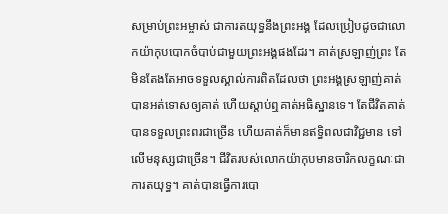សម្រាប់ព្រះអម្ចាស់ ជាការតយុទ្ធនឹងព្រះអង្គ ដែលប្រៀបដូចជាលោកយ៉ាកុបបោកចំបាប់ជាមួយព្រះអង្គផងដែរ។ គាត់ស្រឡាញ់ព្រះ តែមិនតែងតែអាចទទួលស្គាល់ការពិតដែលថា ព្រះអង្គស្រឡាញ់គាត់ បានអត់ទោសឲ្យគាត់ ហើយស្តាប់ឮគាត់អធិស្ឋានទេ។ តែជីវិតគាត់បានទទួលព្រះពរជាច្រើន ហើយគាត់ក៏មានឥទ្ធិពលជាវិជ្ជមាន ទៅលើមនុស្សជាច្រើន។ ជីវិតរបស់លោកយ៉ាកុបមានចារិកលក្ខណៈជាការតយុទ្ធ។ គាត់បានធ្វើការបោ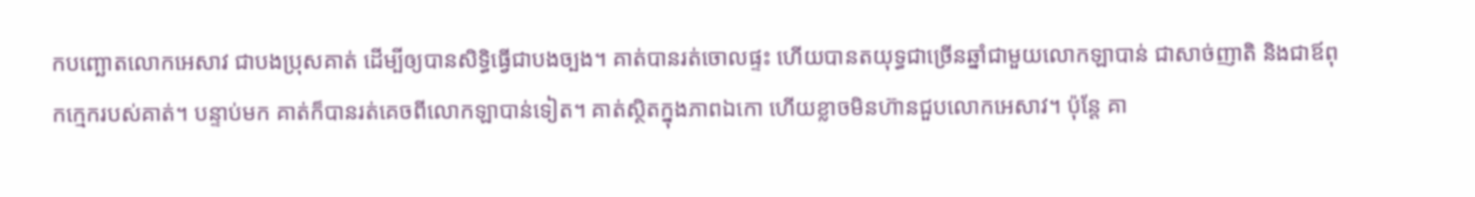កបញ្ឆោតលោកអេសាវ ជាបងប្រុសគាត់ ដើម្បីឲ្យបានសិទ្ធិធ្វើជាបងច្បង។ គាត់បានរត់ចោលផ្ទះ ហើយបានតយុទ្ធជាច្រើនឆ្នាំជាមួយលោកឡាបាន់ ជាសាច់ញាតិ និងជាឪពុកក្មេករបស់គាត់។ បន្ទាប់មក គាត់ក៏បានរត់គេចពីលោកឡាបាន់ទៀត។ គាត់ស្ថិតក្នុងភាពឯកោ ហើយខ្លាចមិនហ៊ានជួបលោកអេសាវ។ ប៉ុន្តែ គា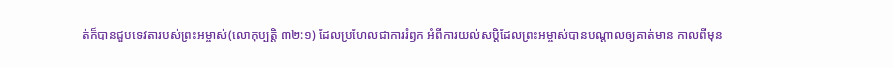ត់ក៏បានជួបទេវតារបស់ព្រះអម្ចាស់(លោកុប្បត្តិ ៣២:១) ដែលប្រហែលជាការរំឭក អំពីការយល់សប្តិដែលព្រះអម្ចាស់បានបណ្តាលឲ្យគាត់មាន កាលពីមុន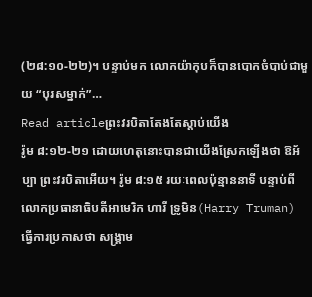(២៨:១០-២២)។ បន្ទាប់មក លោកយ៉ាកុបក៏បានបោកចំបាប់ជាមួយ “បុរសម្នាក់”…
Read articleព្រះវរបិតាតែងតែស្តាប់យើង
រ៉ូម ៨:១២-២១ ដោយហេតុនោះបានជាយើងស្រែកឡើងថា ឱអ័ប្បា ព្រះវរបិតាអើយ។ រ៉ូម ៨:១៥ រយៈពេលប៉ុន្មាននាទី បន្ទាប់ពីលោកប្រធានាធិបតីអាមេរិក ហារី ទ្រូមិន(Harry Truman) ធ្វើការប្រកាសថា សង្គ្រាម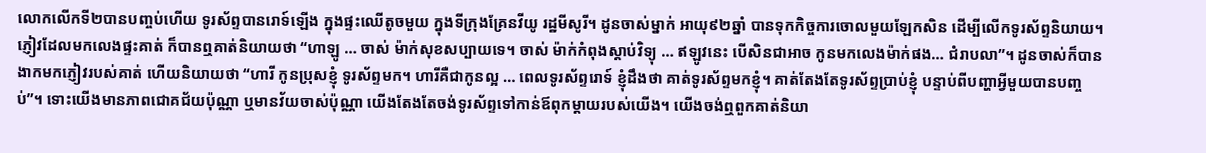លោកលើកទី២បានបញ្ចប់ហើយ ទូរស័ព្ទបានរោទ៍ឡើង ក្នុងផ្ទះឈើតូចមួយ ក្នុងទីក្រុងគ្រែនវីយូ រដ្ឋមីសូរី។ ដូនចាស់ម្នាក់ អាយុ៩២ឆ្នាំ បានទុកកិច្ចការចោលមួយឡែកសិន ដើម្បីលើកទូរស័ព្ទនិយាយ។ ភ្ញៀវដែលមកលេងផ្ទះគាត់ ក៏បានឮគាត់និយាយថា “ហាឡូ … ចាស់ ម៉ាក់សុខសប្បាយទេ។ ចាស់ ម៉ាក់កំពុងស្តាប់វិទ្យុ … ឥឡូវនេះ បើសិនជាអាច កូនមកលេងម៉ាក់ផង… ជំរាបលា”។ ដូនចាស់ក៏បានងាកមកភ្ញៀវរបស់គាត់ ហើយនិយាយថា “ហារី កូនប្រុសខ្ញុំ ទូរស័ព្ទមក។ ហារីគឺជាកូនល្អ … ពេលទូរស័ព្ទរោទ៍ ខ្ញុំដឹងថា គាត់ទូរស័ព្ទមកខ្ញុំ។ គាត់តែងតែទូរស័ព្ទប្រាប់ខ្ញុំ បន្ទាប់ពីបញ្ហាអ្វីមួយបានបញ្ចប់”។ ទោះយើងមានភាពជោគជ័យប៉ុណ្ណា ឬមានវ័យចាស់ប៉ុណ្ណា យើងតែងតែចង់ទូរស័ព្ទទៅកាន់ឪពុកម្តាយរបស់យើង។ យើងចង់ឮពួកគាត់និយា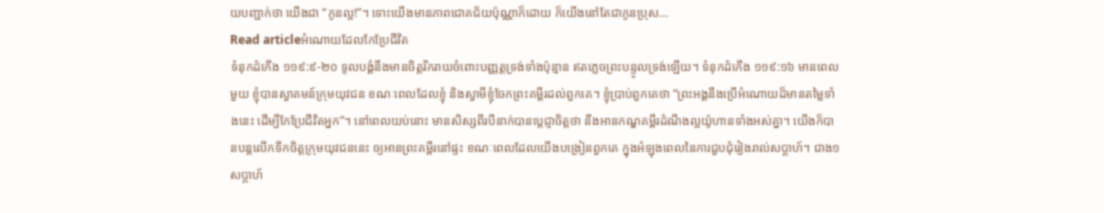យបញ្ជាក់ថា យើងជា “កូនល្អ!”។ ទោះយើងមានភាពជោគជ័យប៉ុណ្ណាក៏ដោយ ក៏យើងនៅតែជាកូនប្រុស…
Read articleអំណោយដែលកែប្រែជីវិត
ទំនុកដំកើង ១១៩:៩-២០ ទូលបង្គំនឹងមានចិត្តរីករាយចំពោះបញ្ញត្តទ្រង់ទាំងប៉ុន្មាន ឥតភ្លេចព្រះបន្ទូលទ្រង់ឡើយ។ ទំនុកដំកើង ១១៩:១៦ មានពេលមួយ ខ្ញុំបានស្វាគមន៍ក្រុមយុវជន ខណៈពេលដែលខ្ញុំ និងស្វាមីខ្ញុំចែកព្រះគម្ពីរដល់ពួកគេ។ ខ្ញុំប្រាប់ពួកគេថា “ព្រះអង្គនឹងប្រើអំណោយដ៏មានតម្លៃទាំងនេះ ដើម្បីកែប្រែជីវិតអ្នក”។ នៅពេលយប់នោះ មានសិស្សពីរបីនាក់បានប្ដេជ្ញាចិត្តថា នឹងអានកណ្ឌគម្ពីរដំណឹងល្អយ៉ូហានទាំងអស់គ្នា។ យើងក៏បានបន្តលើកទឹកចិត្តក្រុមយុវជននេះ ឲ្យអានព្រះគម្ពីរនៅផ្ទះ ខណៈពេលដែលយើងបង្រៀនពួកគេ ក្នុងអំឡុងពេលនៃការជួបជុំរៀងរាល់សប្តាហ៍។ ជាង១សប្តាហ៍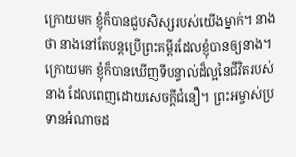ក្រោយមក ខ្ញុំក៏បានជួបសិស្សរបស់យើងម្នាក់។ នាងថា នាងនៅតែបន្តប្រើព្រះគម្ពីរដែលខ្ញុំបានឲ្យនាង។ ក្រោយមក ខ្ញុំក៏បានឃើញទីបន្ទាល់ដ៏ល្អនៃជីវិតរបស់នាង ដែលពេញដោយសេចក្តីជំនឿ។ ព្រះអម្ចាស់ប្រទានអំណាចដ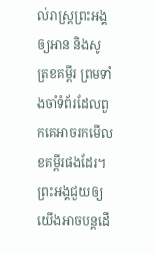ល់រាស្រ្តព្រះអង្គ ឲ្យអាន និងសូត្រខគម្ពីរ ព្រមទាំងចាំទំព័រដែលពួកគេអាចរកមើលខគម្ពីរផងដែរ។ ព្រះអង្គជួយឲ្យយើងអាចបន្តដើ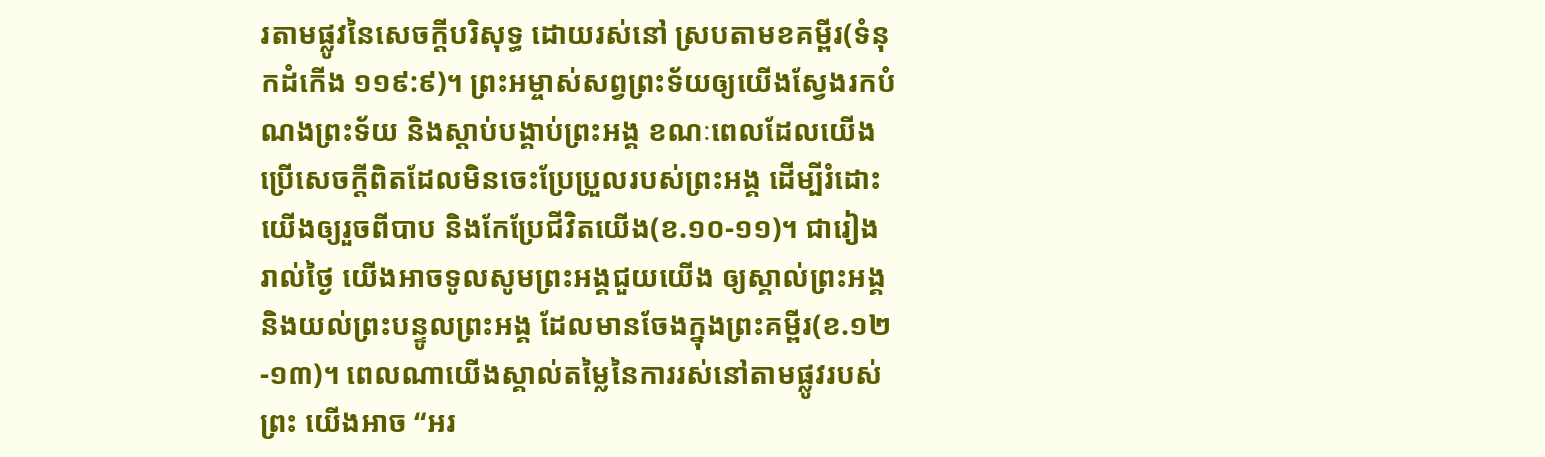រតាមផ្លូវនៃសេចក្តីបរិសុទ្ធ ដោយរស់នៅ ស្របតាមខគម្ពីរ(ទំនុកដំកើង ១១៩:៩)។ ព្រះអម្ចាស់សព្វព្រះទ័យឲ្យយើងស្វែងរកបំណងព្រះទ័យ និងស្តាប់បង្គាប់ព្រះអង្គ ខណៈពេលដែលយើងប្រើសេចក្តីពិតដែលមិនចេះប្រែប្រួលរបស់ព្រះអង្គ ដើម្បីរំដោះយើងឲ្យរួចពីបាប និងកែប្រែជីវិតយើង(ខ.១០-១១)។ ជារៀងរាល់ថ្ងៃ យើងអាចទូលសូមព្រះអង្គជួយយើង ឲ្យស្គាល់ព្រះអង្គ និងយល់ព្រះបន្ទូលព្រះអង្គ ដែលមានចែងក្នុងព្រះគម្ពីរ(ខ.១២-១៣)។ ពេលណាយើងស្គាល់តម្លៃនៃការរស់នៅតាមផ្លូវរបស់ព្រះ យើងអាច “អរ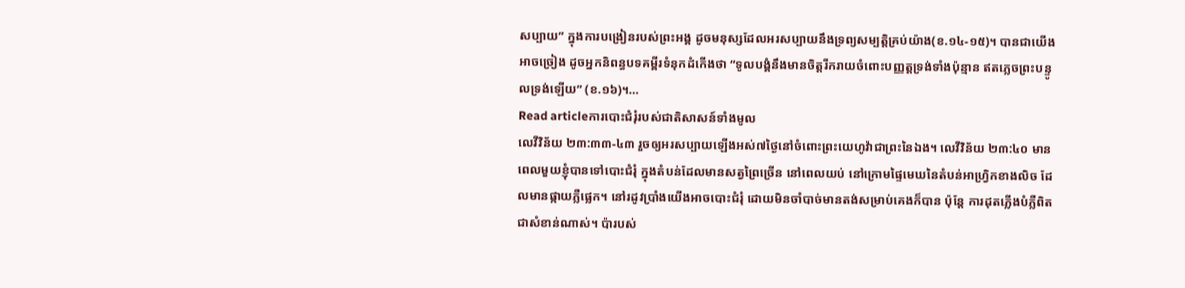សប្បាយ” ក្នុងការបង្រៀនរបស់ព្រះអង្គ ដូចមនុស្សដែលអរសប្បាយនឹងទ្រព្យសម្បត្តិគ្រប់យ៉ាង(ខ.១៤-១៥)។ បានជាយើងអាចច្រៀង ដូចអ្នកនិពន្ធបទគម្ពីរទំនុកដំកើងថា “ទូលបង្គំនឹងមានចិត្តរីករាយចំពោះបញ្ញត្តទ្រង់ទាំងប៉ុន្មាន ឥតភ្លេចព្រះបន្ទូលទ្រង់ឡើយ” (ខ.១៦)។…
Read articleការបោះជំរុំរបស់ជាតិសាសន៍ទាំងមូល
លេវីវិន័យ ២៣:៣៣-៤៣ រួចឲ្យអរសប្បាយឡើងអស់៧ថ្ងៃនៅចំពោះព្រះយេហូវ៉ាជាព្រះនៃឯង។ លេវីវិន័យ ២៣:៤០ មានពេលមួយខ្ញុំបានទៅបោះជំរុំ ក្នុងតំបន់ដែលមានសត្វព្រៃច្រើន នៅពេលយប់ នៅក្រោមផ្ទៃមេឃនៃតំបន់អាហ្វ្រិកខាងលិច ដែលមានផ្កាយភ្លឺផ្លេក។ នៅរដូវប្រាំងយើងអាចបោះជំរុំ ដោយមិនចាំបាច់មានតង់សម្រាប់គេងក៏បាន ប៉ុន្តែ ការដុតភ្លើងបំភ្លឺពិតជាសំខាន់ណាស់។ ប៉ារបស់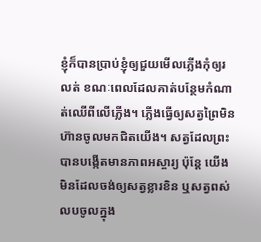ខ្ញុំក៏បានប្រាប់ខ្ញុំឲ្យជួយមើលភ្លើងកុំឲ្យរលត់ ខណៈពេលដែលគាត់បន្ថែមកំណាត់ឈើពីលើភ្លើង។ ភ្លើងធ្វើឲ្យសត្វព្រៃមិនហ៊ានចូលមកជិតយើង។ សត្វដែលព្រះបានបង្កើតមានភាពអស្ចារ្យ ប៉ុន្តែ យើងមិនដែលចង់ឲ្យសត្វខ្លារខិន ឬសត្វពស់លបចូលក្នុង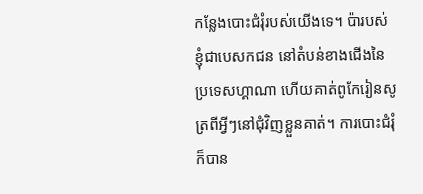កន្លែងបោះជំរុំរបស់យើងទេ។ ប៉ារបស់ខ្ញុំជាបេសកជន នៅតំបន់ខាងជើងនៃប្រទេសហ្គាណា ហើយគាត់ពូកែរៀនសូត្រពីអ្វីៗនៅជុំវិញខ្លួនគាត់។ ការបោះជំរុំក៏បាន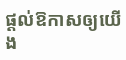ផ្តល់ឱកាសឲ្យយើង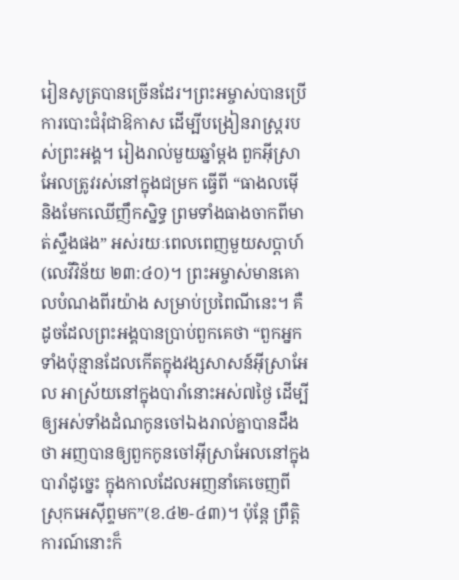រៀនសូត្របានច្រើនដែរ។ព្រះអម្ចាស់បានប្រើការបោះជំរុំជាឱកាស ដើម្បីបង្រៀនរាស្រ្តរបស់ព្រះអង្គ។ រៀងរាល់មួយឆ្នាំម្តង ពួកអ៊ីស្រាអែលត្រូវរស់នៅក្នុងជម្រក ធ្វើពី “ធាងលម៉ើ និងមែកឈើញឹកស្និទ្ធ ព្រមទាំងធាងចាកពីមាត់ស្ទឹងផង” អស់រយៈពេលពេញមួយសប្តាហ៍(លេវីវិន័យ ២៣:៤០)។ ព្រះអម្ចាស់មានគោលបំណងពីរយ៉ាង សម្រាប់ប្រពៃណីនេះ។ គឺដូចដែលព្រះអង្គបានប្រាប់ពួកគេថា “ពួកអ្នកទាំងប៉ុន្មានដែលកើតក្នុងវង្សសាសន៍អ៊ីស្រាអែល អាស្រ័យនៅក្នុងបារាំនោះអស់៧ថ្ងៃ ដើម្បីឲ្យអស់ទាំងដំណកូនចៅឯងរាល់គ្នាបានដឹងថា អញបានឲ្យពួកកូនចៅអ៊ីស្រាអែលនៅក្នុងបារាំដូច្នេះ ក្នុងកាលដែលអញនាំគេចេញពីស្រុកអេស៊ីព្ទមក”(ខ.៤២-៤៣)។ ប៉ុន្តែ ព្រឹត្តិការណ៍នោះក៏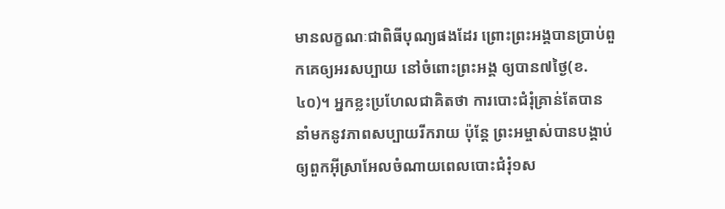មានលក្ខណៈជាពិធីបុណ្យផងដែរ ព្រោះព្រះអង្គបានប្រាប់ពួកគេឲ្យអរសប្បាយ នៅចំពោះព្រះអង្គ ឲ្យបាន៧ថ្ងៃ(ខ.៤០)។ អ្នកខ្លះប្រហែលជាគិតថា ការបោះជំរុំគ្រាន់តែបាននាំមកនូវភាពសប្បាយរីករាយ ប៉ុន្តែ ព្រះអម្ចាស់បានបង្គាប់ឲ្យពួកអ៊ីស្រាអែលចំណាយពេលបោះជំរុំ១ស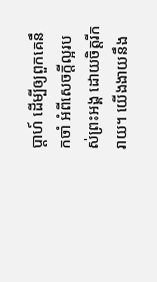ប្តាហ៍ ដើម្បីឲ្យពួកគេនឹកចាំ អំពីសេចក្តីល្អរបស់ព្រះអង្គ ដោយចិត្តរីករាយ។ យើងងាយនឹង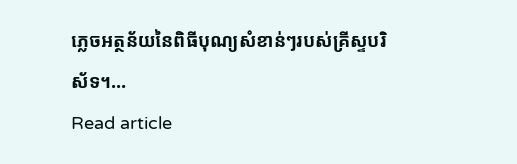ភ្លេចអត្ថន័យនៃពិធីបុណ្យសំខាន់ៗរបស់គ្រីស្ទបរិស័ទ។…
Read article